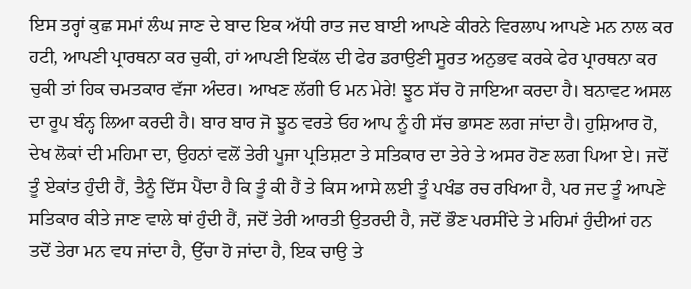ਇਸ ਤਰ੍ਹਾਂ ਕੁਛ ਸਮਾਂ ਲੰਘ ਜਾਣ ਦੇ ਬਾਦ ਇਕ ਅੱਧੀ ਰਾਤ ਜਦ ਬਾਈ ਆਪਣੇ ਕੀਰਨੇ ਵਿਰਲਾਪ ਆਪਣੇ ਮਨ ਨਾਲ ਕਰ ਹਟੀ, ਆਪਣੀ ਪ੍ਰਾਰਥਨਾ ਕਰ ਚੁਕੀ, ਹਾਂ ਆਪਣੀ ਇਕੱਲ ਦੀ ਫੇਰ ਡਰਾਉਣੀ ਸੂਰਤ ਅਨੁਭਵ ਕਰਕੇ ਫੇਰ ਪ੍ਰਾਰਥਨਾ ਕਰ ਚੁਕੀ ਤਾਂ ਹਿਕ ਚਮਤਕਾਰ ਵੱਜਾ ਅੰਦਰ। ਆਖਣ ਲੱਗੀ ਓ ਮਨ ਮੇਰੇ! ਝੂਠ ਸੱਚ ਹੋ ਜਾਇਆ ਕਰਦਾ ਹੈ। ਬਨਾਵਟ ਅਸਲ ਦਾ ਰੂਪ ਬੰਨ੍ਹ ਲਿਆ ਕਰਦੀ ਹੈ। ਬਾਰ ਬਾਰ ਜੋ ਝੂਠ ਵਰਤੇ ਓਹ ਆਪ ਨੂੰ ਹੀ ਸੱਚ ਭਾਸਣ ਲਗ ਜਾਂਦਾ ਹੈ। ਹੁਸ਼ਿਆਰ ਹੋ, ਦੇਖ ਲੋਕਾਂ ਦੀ ਮਹਿਮਾ ਦਾ, ਉਹਨਾਂ ਵਲੋਂ ਤੇਰੀ ਪੂਜਾ ਪ੍ਰਤਿਸ਼ਟਾ ਤੇ ਸਤਿਕਾਰ ਦਾ ਤੇਰੇ ਤੇ ਅਸਰ ਹੋਣ ਲਗ ਪਿਆ ਏ। ਜਦੋਂ ਤੂੰ ਏਕਾਂਤ ਹੁੰਦੀ ਹੈਂ, ਤੈਨੂੰ ਦਿੱਸ ਪੈਂਦਾ ਹੈ ਕਿ ਤੂੰ ਕੀ ਹੈਂ ਤੇ ਕਿਸ ਆਸੇ ਲਈ ਤੂੰ ਪਖੰਡ ਰਚ ਰਖਿਆ ਹੈ, ਪਰ ਜਦ ਤੂੰ ਆਪਣੇ ਸਤਿਕਾਰ ਕੀਤੇ ਜਾਣ ਵਾਲੇ ਥਾਂ ਹੁੰਦੀ ਹੈਂ, ਜਦੋਂ ਤੇਰੀ ਆਰਤੀ ਉਤਰਦੀ ਹੈ, ਜਦੋਂ ਭੌਣ ਪਰਸੀਂਦੇ ਤੇ ਮਹਿਮਾਂ ਹੁੰਦੀਆਂ ਹਨ ਤਦੋਂ ਤੇਰਾ ਮਨ ਵਧ ਜਾਂਦਾ ਹੈ, ਉੱਚਾ ਹੋ ਜਾਂਦਾ ਹੈ, ਇਕ ਚਾਉ ਤੇ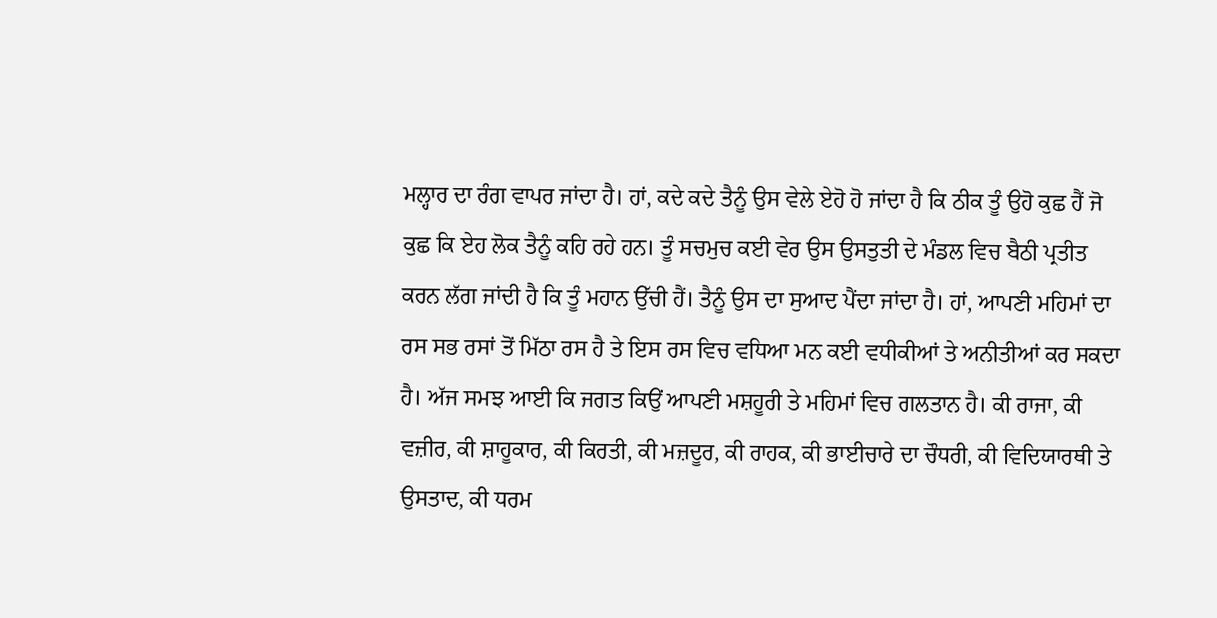ਮਲ੍ਹਾਰ ਦਾ ਰੰਗ ਵਾਪਰ ਜਾਂਦਾ ਹੈ। ਹਾਂ, ਕਦੇ ਕਦੇ ਤੈਨੂੰ ਉਸ ਵੇਲੇ ਏਹੋ ਹੋ ਜਾਂਦਾ ਹੈ ਕਿ ਠੀਕ ਤੂੰ ਉਹੋ ਕੁਛ ਹੈਂ ਜੋ ਕੁਛ ਕਿ ਏਹ ਲੋਕ ਤੈਨੂੰ ਕਹਿ ਰਹੇ ਹਨ। ਤੂੰ ਸਚਮੁਚ ਕਈ ਵੇਰ ਉਸ ਉਸਤੁਤੀ ਦੇ ਮੰਡਲ ਵਿਚ ਬੈਠੀ ਪ੍ਰਤੀਤ ਕਰਨ ਲੱਗ ਜਾਂਦੀ ਹੈ ਕਿ ਤੂੰ ਮਹਾਨ ਉੱਚੀ ਹੈਂ। ਤੈਨੂੰ ਉਸ ਦਾ ਸੁਆਦ ਪੈਂਦਾ ਜਾਂਦਾ ਹੈ। ਹਾਂ, ਆਪਣੀ ਮਹਿਮਾਂ ਦਾ ਰਸ ਸਭ ਰਸਾਂ ਤੋਂ ਮਿੱਠਾ ਰਸ ਹੈ ਤੇ ਇਸ ਰਸ ਵਿਚ ਵਧਿਆ ਮਨ ਕਈ ਵਧੀਕੀਆਂ ਤੇ ਅਨੀਤੀਆਂ ਕਰ ਸਕਦਾ ਹੈ। ਅੱਜ ਸਮਝ ਆਈ ਕਿ ਜਗਤ ਕਿਉਂ ਆਪਣੀ ਮਸ਼ਹੂਰੀ ਤੇ ਮਹਿਮਾਂ ਵਿਚ ਗਲਤਾਨ ਹੈ। ਕੀ ਰਾਜਾ, ਕੀ ਵਜ਼ੀਰ, ਕੀ ਸ਼ਾਹੂਕਾਰ, ਕੀ ਕਿਰਤੀ, ਕੀ ਮਜ਼ਦੂਰ, ਕੀ ਰਾਹਕ, ਕੀ ਭਾਈਚਾਰੇ ਦਾ ਚੌਧਰੀ, ਕੀ ਵਿਦਿਯਾਰਥੀ ਤੇ ਉਸਤਾਦ, ਕੀ ਧਰਮ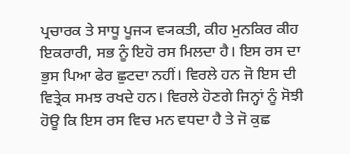ਪ੍ਰਚਾਰਕ ਤੇ ਸਾਧੂ ਪੂਜ੍ਯ ਵ੍ਯਕਤੀ, ਕੀਹ ਮੁਨਕਿਰ ਕੀਹ ਇਕਰਾਰੀ, ਸਭ ਨੂੰ ਇਹੋ ਰਸ ਮਿਲਦਾ ਹੈ। ਇਸ ਰਸ ਦਾ ਭੁਸ ਪਿਆ ਫੇਰ ਛੁਟਦਾ ਨਹੀਂ। ਵਿਰਲੇ ਹਨ ਜੋ ਇਸ ਦੀ ਵਿਤ੍ਰੇਕ ਸਮਝ ਰਖਦੇ ਹਨ। ਵਿਰਲੇ ਹੋਣਗੇ ਜਿਨ੍ਹਾਂ ਨੂੰ ਸੋਝੀ ਹੋਊ ਕਿ ਇਸ ਰਸ ਵਿਚ ਮਨ ਵਧਦਾ ਹੈ ਤੇ ਜੋ ਕੁਛ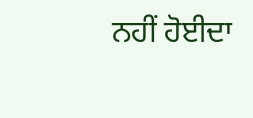ਨਹੀਂ ਹੋਈਦਾ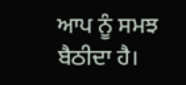ਆਪ ਨੂੰ ਸਮਝ ਬੈਠੀਦਾ ਹੈ।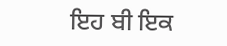ਇਹ ਬੀ ਇਕ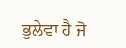ਭੁਲੇਵਾ ਹੈ ਜੋ